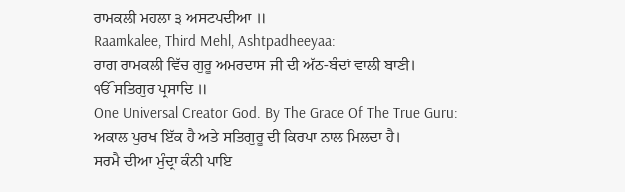ਰਾਮਕਲੀ ਮਹਲਾ ੩ ਅਸਟਪਦੀਆ ॥
Raamkalee, Third Mehl, Ashtpadheeyaa:
ਰਾਗ ਰਾਮਕਲੀ ਵਿੱਚ ਗੁਰੂ ਅਮਰਦਾਸ ਜੀ ਦੀ ਅੱਠ-ਬੰਦਾਂ ਵਾਲੀ ਬਾਣੀ।
ੴ ਸਤਿਗੁਰ ਪ੍ਰਸਾਦਿ ॥
One Universal Creator God. By The Grace Of The True Guru:
ਅਕਾਲ ਪੁਰਖ ਇੱਕ ਹੈ ਅਤੇ ਸਤਿਗੁਰੂ ਦੀ ਕਿਰਪਾ ਨਾਲ ਮਿਲਦਾ ਹੈ।
ਸਰਮੈ ਦੀਆ ਮੁੰਦ੍ਰਾ ਕੰਨੀ ਪਾਇ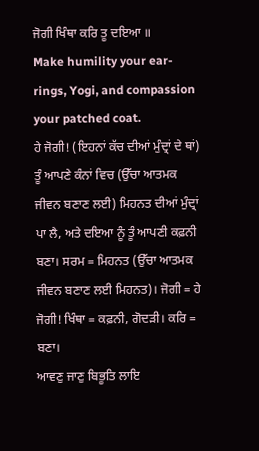ਜੋਗੀ ਖਿੰਥਾ ਕਰਿ ਤੂ ਦਇਆ ॥
Make humility your ear-rings, Yogi, and compassion your patched coat.
ਹੇ ਜੋਗੀ! (ਇਹਨਾਂ ਕੱਚ ਦੀਆਂ ਮੁੰਦ੍ਰਾਂ ਦੇ ਥਾਂ) ਤੂੰ ਆਪਣੇ ਕੰਨਾਂ ਵਿਚ (ਉੱਚਾ ਆਤਮਕ ਜੀਵਨ ਬਣਾਣ ਲਈ) ਮਿਹਨਤ ਦੀਆਂ ਮੁੰਦ੍ਰਾਂ ਪਾ ਲੈ, ਅਤੇ ਦਇਆ ਨੂੰ ਤੂੰ ਆਪਣੀ ਕਫ਼ਨੀ ਬਣਾ। ਸਰਮ = ਮਿਹਨਤ (ਉੱਚਾ ਆਤਮਕ ਜੀਵਨ ਬਣਾਣ ਲਈ ਮਿਹਨਤ)। ਜੋਗੀ = ਹੇ ਜੋਗੀ! ਖਿੰਥਾ = ਕਫ਼ਨੀ, ਗੋਦੜੀ। ਕਰਿ = ਬਣਾ।
ਆਵਣੁ ਜਾਣੁ ਬਿਭੂਤਿ ਲਾਇ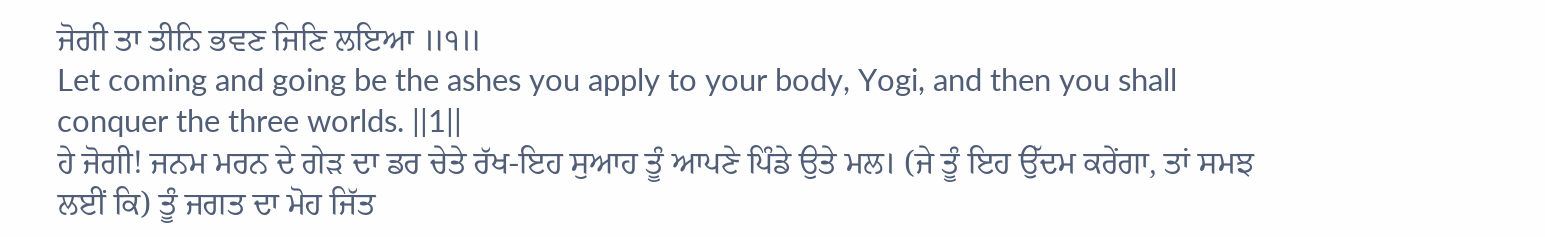ਜੋਗੀ ਤਾ ਤੀਨਿ ਭਵਣ ਜਿਣਿ ਲਇਆ ॥੧॥
Let coming and going be the ashes you apply to your body, Yogi, and then you shall conquer the three worlds. ||1||
ਹੇ ਜੋਗੀ! ਜਨਮ ਮਰਨ ਦੇ ਗੇੜ ਦਾ ਡਰ ਚੇਤੇ ਰੱਖ-ਇਹ ਸੁਆਹ ਤੂੰ ਆਪਣੇ ਪਿੰਡੇ ਉਤੇ ਮਲ। (ਜੇ ਤੂੰ ਇਹ ਉੱਦਮ ਕਰੇਂਗਾ, ਤਾਂ ਸਮਝ ਲਈਂ ਕਿ) ਤੂੰ ਜਗਤ ਦਾ ਮੋਹ ਜਿੱਤ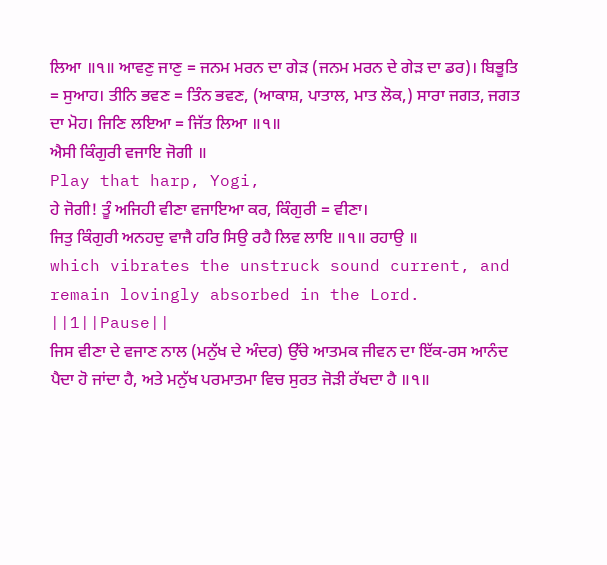ਲਿਆ ॥੧॥ ਆਵਣੁ ਜਾਣੁ = ਜਨਮ ਮਰਨ ਦਾ ਗੇੜ (ਜਨਮ ਮਰਨ ਦੇ ਗੇੜ ਦਾ ਡਰ)। ਬਿਭੂਤਿ = ਸੁਆਹ। ਤੀਨਿ ਭਵਣ = ਤਿੰਨ ਭਵਣ, (ਆਕਾਸ਼, ਪਾਤਾਲ, ਮਾਤ ਲੋਕ,) ਸਾਰਾ ਜਗਤ, ਜਗਤ ਦਾ ਮੋਹ। ਜਿਣਿ ਲਇਆ = ਜਿੱਤ ਲਿਆ ॥੧॥
ਐਸੀ ਕਿੰਗੁਰੀ ਵਜਾਇ ਜੋਗੀ ॥
Play that harp, Yogi,
ਹੇ ਜੋਗੀ! ਤੂੰ ਅਜਿਹੀ ਵੀਣਾ ਵਜਾਇਆ ਕਰ, ਕਿੰਗੁਰੀ = ਵੀਣਾ।
ਜਿਤੁ ਕਿੰਗੁਰੀ ਅਨਹਦੁ ਵਾਜੈ ਹਰਿ ਸਿਉ ਰਹੈ ਲਿਵ ਲਾਇ ॥੧॥ ਰਹਾਉ ॥
which vibrates the unstruck sound current, and remain lovingly absorbed in the Lord. ||1||Pause||
ਜਿਸ ਵੀਣਾ ਦੇ ਵਜਾਣ ਨਾਲ (ਮਨੁੱਖ ਦੇ ਅੰਦਰ) ਉੱਚੇ ਆਤਮਕ ਜੀਵਨ ਦਾ ਇੱਕ-ਰਸ ਆਨੰਦ ਪੈਦਾ ਹੋ ਜਾਂਦਾ ਹੈ, ਅਤੇ ਮਨੁੱਖ ਪਰਮਾਤਮਾ ਵਿਚ ਸੁਰਤ ਜੋੜੀ ਰੱਖਦਾ ਹੈ ॥੧॥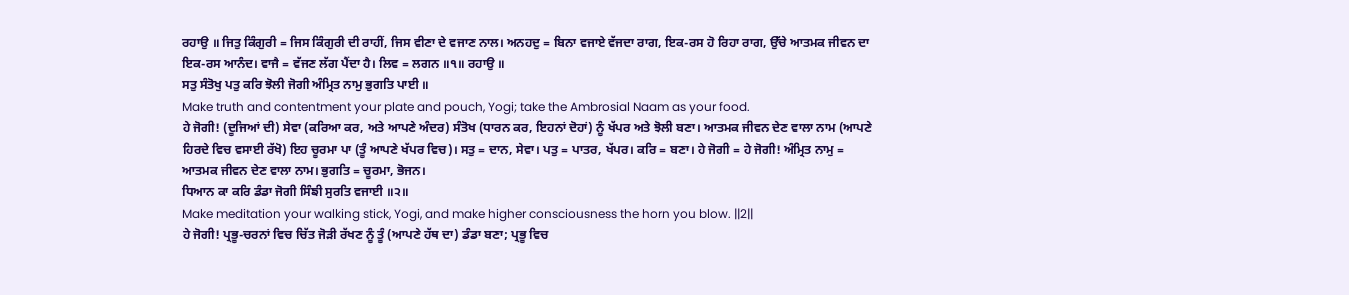ਰਹਾਉ ॥ ਜਿਤੁ ਕਿੰਗੁਰੀ = ਜਿਸ ਕਿੰਗੁਰੀ ਦੀ ਰਾਹੀਂ, ਜਿਸ ਵੀਣਾ ਦੇ ਵਜਾਣ ਨਾਲ। ਅਨਹਦੁ = ਬਿਨਾ ਵਜਾਏ ਵੱਜਦਾ ਰਾਗ, ਇਕ-ਰਸ ਹੋ ਰਿਹਾ ਰਾਗ, ਉੱਚੇ ਆਤਮਕ ਜੀਵਨ ਦਾ ਇਕ-ਰਸ ਆਨੰਦ। ਵਾਜੈ = ਵੱਜਣ ਲੱਗ ਪੈਂਦਾ ਹੈ। ਲਿਵ = ਲਗਨ ॥੧॥ ਰਹਾਉ ॥
ਸਤੁ ਸੰਤੋਖੁ ਪਤੁ ਕਰਿ ਝੋਲੀ ਜੋਗੀ ਅੰਮ੍ਰਿਤ ਨਾਮੁ ਭੁਗਤਿ ਪਾਈ ॥
Make truth and contentment your plate and pouch, Yogi; take the Ambrosial Naam as your food.
ਹੇ ਜੋਗੀ! (ਦੂਜਿਆਂ ਦੀ) ਸੇਵਾ (ਕਰਿਆ ਕਰ, ਅਤੇ ਆਪਣੇ ਅੰਦਰ) ਸੰਤੋਖ (ਧਾਰਨ ਕਰ, ਇਹਨਾਂ ਦੋਹਾਂ) ਨੂੰ ਖੱਪਰ ਅਤੇ ਝੋਲੀ ਬਣਾ। ਆਤਮਕ ਜੀਵਨ ਦੇਣ ਵਾਲਾ ਨਾਮ (ਆਪਣੇ ਹਿਰਦੇ ਵਿਚ ਵਸਾਈ ਰੱਖੋ) ਇਹ ਚੂਰਮਾ ਪਾ (ਤੂੰ ਆਪਣੇ ਖੱਪਰ ਵਿਚ)। ਸਤੁ = ਦਾਨ, ਸੇਵਾ। ਪਤੁ = ਪਾਤਰ, ਖੱਪਰ। ਕਰਿ = ਬਣਾ। ਹੇ ਜੋਗੀ = ਹੇ ਜੋਗੀ! ਅੰਮ੍ਰਿਤ ਨਾਮੁ = ਆਤਮਕ ਜੀਵਨ ਦੇਣ ਵਾਲਾ ਨਾਮ। ਭੁਗਤਿ = ਚੂਰਮਾ, ਭੋਜਨ।
ਧਿਆਨ ਕਾ ਕਰਿ ਡੰਡਾ ਜੋਗੀ ਸਿੰਙੀ ਸੁਰਤਿ ਵਜਾਈ ॥੨॥
Make meditation your walking stick, Yogi, and make higher consciousness the horn you blow. ||2||
ਹੇ ਜੋਗੀ! ਪ੍ਰਭੂ-ਚਰਨਾਂ ਵਿਚ ਚਿੱਤ ਜੋੜੀ ਰੱਖਣ ਨੂੰ ਤੂੰ (ਆਪਣੇ ਹੱਥ ਦਾ) ਡੰਡਾ ਬਣਾ; ਪ੍ਰਭੂ ਵਿਚ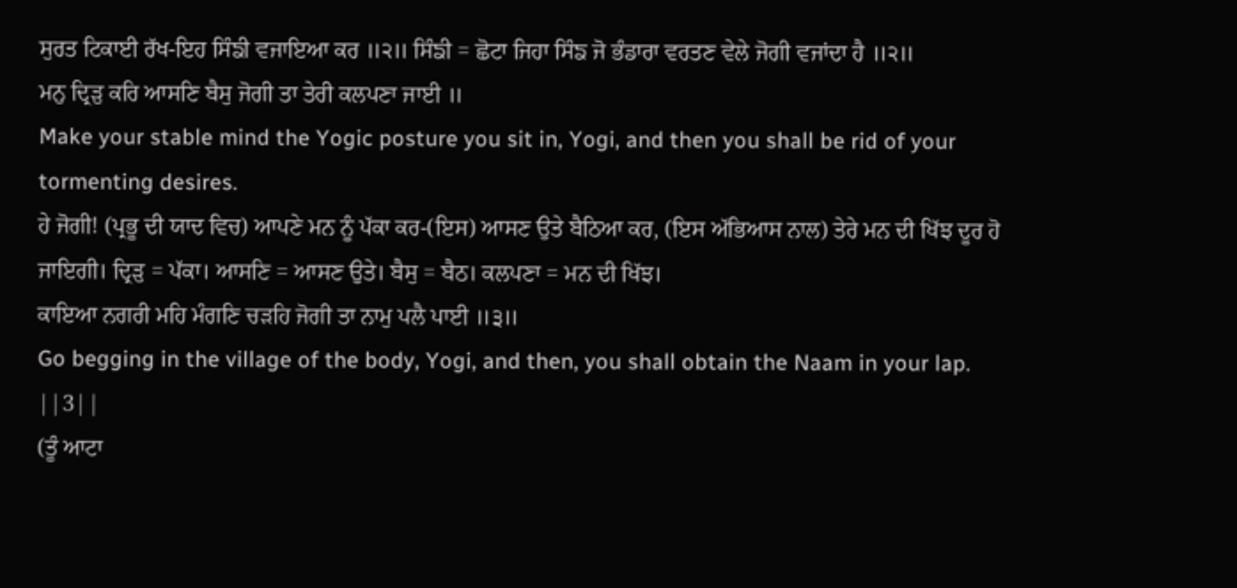ਸੁਰਤ ਟਿਕਾਈ ਰੱਖ-ਇਹ ਸਿੰਙੀ ਵਜਾਇਆ ਕਰ ॥੨॥ ਸਿੰਙੀ = ਛੋਟਾ ਜਿਹਾ ਸਿੰਙ ਜੋ ਭੰਡਾਰਾ ਵਰਤਣ ਵੇਲੇ ਜੋਗੀ ਵਜਾਂਦਾ ਹੈ ॥੨॥
ਮਨੁ ਦ੍ਰਿੜੁ ਕਰਿ ਆਸਣਿ ਬੈਸੁ ਜੋਗੀ ਤਾ ਤੇਰੀ ਕਲਪਣਾ ਜਾਈ ॥
Make your stable mind the Yogic posture you sit in, Yogi, and then you shall be rid of your tormenting desires.
ਹੇ ਜੋਗੀ! (ਪ੍ਰਭੂ ਦੀ ਯਾਦ ਵਿਚ) ਆਪਣੇ ਮਨ ਨੂੰ ਪੱਕਾ ਕਰ-(ਇਸ) ਆਸਣ ਉਤੇ ਬੈਠਿਆ ਕਰ, (ਇਸ ਅੱਭਿਆਸ ਨਾਲ) ਤੇਰੇ ਮਨ ਦੀ ਖਿੱਝ ਦੂਰ ਹੋ ਜਾਇਗੀ। ਦ੍ਰਿੜੁ = ਪੱਕਾ। ਆਸਣਿ = ਆਸਣ ਉਤੇ। ਬੈਸੁ = ਬੈਠ। ਕਲਪਣਾ = ਮਨ ਦੀ ਖਿੱਝ।
ਕਾਇਆ ਨਗਰੀ ਮਹਿ ਮੰਗਣਿ ਚੜਹਿ ਜੋਗੀ ਤਾ ਨਾਮੁ ਪਲੈ ਪਾਈ ॥੩॥
Go begging in the village of the body, Yogi, and then, you shall obtain the Naam in your lap. ||3||
(ਤੂੰ ਆਟਾ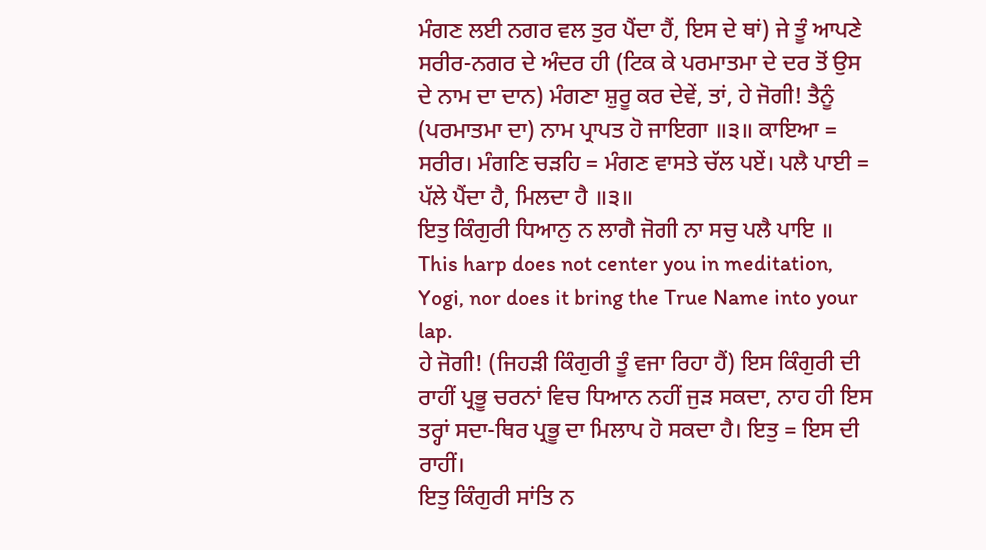ਮੰਗਣ ਲਈ ਨਗਰ ਵਲ ਤੁਰ ਪੈਂਦਾ ਹੈਂ, ਇਸ ਦੇ ਥਾਂ) ਜੇ ਤੂੰ ਆਪਣੇ ਸਰੀਰ-ਨਗਰ ਦੇ ਅੰਦਰ ਹੀ (ਟਿਕ ਕੇ ਪਰਮਾਤਮਾ ਦੇ ਦਰ ਤੋਂ ਉਸ ਦੇ ਨਾਮ ਦਾ ਦਾਨ) ਮੰਗਣਾ ਸ਼ੁਰੂ ਕਰ ਦੇਵੇਂ, ਤਾਂ, ਹੇ ਜੋਗੀ! ਤੈਨੂੰ (ਪਰਮਾਤਮਾ ਦਾ) ਨਾਮ ਪ੍ਰਾਪਤ ਹੋ ਜਾਇਗਾ ॥੩॥ ਕਾਇਆ = ਸਰੀਰ। ਮੰਗਣਿ ਚੜਹਿ = ਮੰਗਣ ਵਾਸਤੇ ਚੱਲ ਪਏਂ। ਪਲੈ ਪਾਈ = ਪੱਲੇ ਪੈਂਦਾ ਹੈ, ਮਿਲਦਾ ਹੈ ॥੩॥
ਇਤੁ ਕਿੰਗੁਰੀ ਧਿਆਨੁ ਨ ਲਾਗੈ ਜੋਗੀ ਨਾ ਸਚੁ ਪਲੈ ਪਾਇ ॥
This harp does not center you in meditation, Yogi, nor does it bring the True Name into your lap.
ਹੇ ਜੋਗੀ! (ਜਿਹੜੀ ਕਿੰਗੁਰੀ ਤੂੰ ਵਜਾ ਰਿਹਾ ਹੈਂ) ਇਸ ਕਿੰਗੁਰੀ ਦੀ ਰਾਹੀਂ ਪ੍ਰਭੂ ਚਰਨਾਂ ਵਿਚ ਧਿਆਨ ਨਹੀਂ ਜੁੜ ਸਕਦਾ, ਨਾਹ ਹੀ ਇਸ ਤਰ੍ਹਾਂ ਸਦਾ-ਥਿਰ ਪ੍ਰਭੂ ਦਾ ਮਿਲਾਪ ਹੋ ਸਕਦਾ ਹੈ। ਇਤੁ = ਇਸ ਦੀ ਰਾਹੀਂ।
ਇਤੁ ਕਿੰਗੁਰੀ ਸਾਂਤਿ ਨ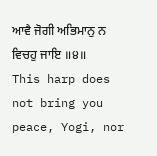ਆਵੈ ਜੋਗੀ ਅਭਿਮਾਨੁ ਨ ਵਿਚਹੁ ਜਾਇ ॥੪॥
This harp does not bring you peace, Yogi, nor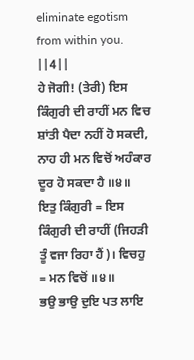eliminate egotism from within you. ||4||
ਹੇ ਜੋਗੀ! (ਤੇਰੀ) ਇਸ ਕਿੰਗੁਰੀ ਦੀ ਰਾਹੀਂ ਮਨ ਵਿਚ ਸ਼ਾਂਤੀ ਪੈਦਾ ਨਹੀਂ ਹੋ ਸਕਦੀ, ਨਾਹ ਹੀ ਮਨ ਵਿਚੋਂ ਅਹੰਕਾਰ ਦੂਰ ਹੋ ਸਕਦਾ ਹੈ ॥੪॥ ਇਤੁ ਕਿੰਗੁਰੀ = ਇਸ ਕਿੰਗੁਰੀ ਦੀ ਰਾਹੀਂ (ਜਿਹੜੀ ਤੂੰ ਵਜਾ ਰਿਹਾ ਹੈਂ)। ਵਿਚਹੁ = ਮਨ ਵਿਚੋਂ ॥੪॥
ਭਉ ਭਾਉ ਦੁਇ ਪਤ ਲਾਇ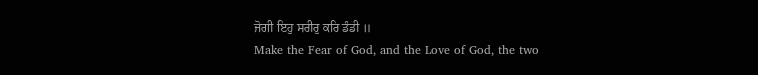ਜੋਗੀ ਇਹੁ ਸਰੀਰੁ ਕਰਿ ਡੰਡੀ ॥
Make the Fear of God, and the Love of God, the two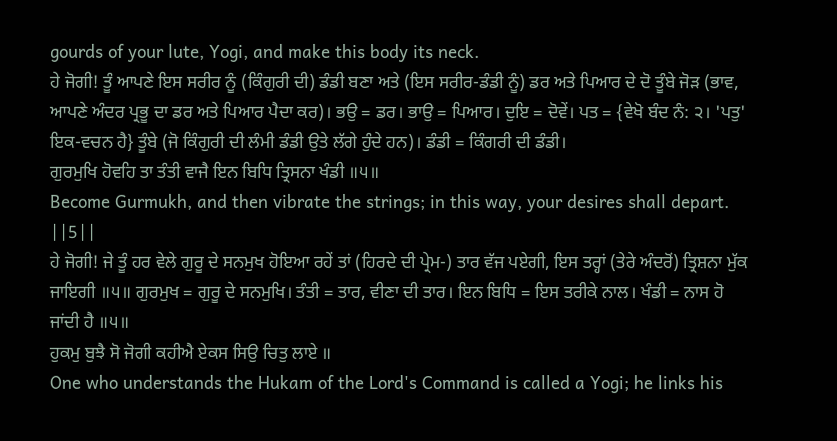gourds of your lute, Yogi, and make this body its neck.
ਹੇ ਜੋਗੀ! ਤੂੰ ਆਪਣੇ ਇਸ ਸਰੀਰ ਨੂੰ (ਕਿੰਗੁਰੀ ਦੀ) ਡੰਡੀ ਬਣਾ ਅਤੇ (ਇਸ ਸਰੀਰ-ਡੰਡੀ ਨੂੰ) ਡਰ ਅਤੇ ਪਿਆਰ ਦੇ ਦੋ ਤੂੰਬੇ ਜੋੜ (ਭਾਵ, ਆਪਣੇ ਅੰਦਰ ਪ੍ਰਭੂ ਦਾ ਡਰ ਅਤੇ ਪਿਆਰ ਪੈਦਾ ਕਰ)। ਭਉ = ਡਰ। ਭਾਉ = ਪਿਆਰ। ਦੁਇ = ਦੋਵੇਂ। ਪਤ = {ਵੇਖੋ ਬੰਦ ਨੰ: ੨। 'ਪਤੁ' ਇਕ-ਵਚਨ ਹੈ} ਤੂੰਬੇ (ਜੋ ਕਿੰਗੁਰੀ ਦੀ ਲੰਮੀ ਡੰਡੀ ਉਤੇ ਲੱਗੇ ਹੁੰਦੇ ਹਨ)। ਡੰਡੀ = ਕਿੰਗਰੀ ਦੀ ਡੰਡੀ।
ਗੁਰਮੁਖਿ ਹੋਵਹਿ ਤਾ ਤੰਤੀ ਵਾਜੈ ਇਨ ਬਿਧਿ ਤ੍ਰਿਸਨਾ ਖੰਡੀ ॥੫॥
Become Gurmukh, and then vibrate the strings; in this way, your desires shall depart. ||5||
ਹੇ ਜੋਗੀ! ਜੇ ਤੂੰ ਹਰ ਵੇਲੇ ਗੁਰੂ ਦੇ ਸਨਮੁਖ ਹੋਇਆ ਰਹੇਂ ਤਾਂ (ਹਿਰਦੇ ਦੀ ਪ੍ਰੇਮ-) ਤਾਰ ਵੱਜ ਪਏਗੀ, ਇਸ ਤਰ੍ਹਾਂ (ਤੇਰੇ ਅੰਦਰੋਂ) ਤ੍ਰਿਸ਼ਨਾ ਮੁੱਕ ਜਾਇਗੀ ॥੫॥ ਗੁਰਮੁਖ = ਗੁਰੂ ਦੇ ਸਨਮੁਖਿ। ਤੰਤੀ = ਤਾਰ, ਵੀਣਾ ਦੀ ਤਾਰ। ਇਨ ਬਿਧਿ = ਇਸ ਤਰੀਕੇ ਨਾਲ। ਖੰਡੀ = ਨਾਸ ਹੋ ਜਾਂਦੀ ਹੈ ॥੫॥
ਹੁਕਮੁ ਬੁਝੈ ਸੋ ਜੋਗੀ ਕਹੀਐ ਏਕਸ ਸਿਉ ਚਿਤੁ ਲਾਏ ॥
One who understands the Hukam of the Lord's Command is called a Yogi; he links his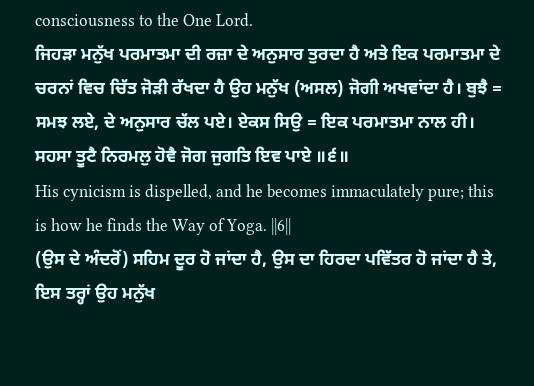consciousness to the One Lord.
ਜਿਹੜਾ ਮਨੁੱਖ ਪਰਮਾਤਮਾ ਦੀ ਰਜ਼ਾ ਦੇ ਅਨੁਸਾਰ ਤੁਰਦਾ ਹੈ ਅਤੇ ਇਕ ਪਰਮਾਤਮਾ ਦੇ ਚਰਨਾਂ ਵਿਚ ਚਿੱਤ ਜੋੜੀ ਰੱਖਦਾ ਹੈ ਉਹ ਮਨੁੱਖ (ਅਸਲ) ਜੋਗੀ ਅਖਵਾਂਦਾ ਹੈ। ਬੁਝੈ = ਸਮਝ ਲਏ, ਦੇ ਅਨੁਸਾਰ ਚੱਲ ਪਏ। ਏਕਸ ਸਿਉ = ਇਕ ਪਰਮਾਤਮਾ ਨਾਲ ਹੀ।
ਸਹਸਾ ਤੂਟੈ ਨਿਰਮਲੁ ਹੋਵੈ ਜੋਗ ਜੁਗਤਿ ਇਵ ਪਾਏ ॥੬॥
His cynicism is dispelled, and he becomes immaculately pure; this is how he finds the Way of Yoga. ||6||
(ਉਸ ਦੇ ਅੰਦਰੋਂ) ਸਹਿਮ ਦੂਰ ਹੋ ਜਾਂਦਾ ਹੈ, ਉਸ ਦਾ ਹਿਰਦਾ ਪਵਿੱਤਰ ਹੋ ਜਾਂਦਾ ਹੈ ਤੇ, ਇਸ ਤਰ੍ਹਾਂ ਉਹ ਮਨੁੱਖ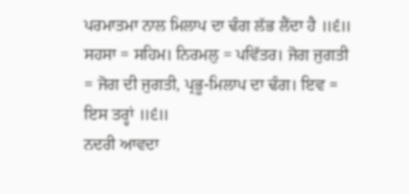ਪਰਮਾਤਮਾ ਨਾਲ ਮਿਲਾਪ ਦਾ ਢੰਗ ਲੱਭ ਲੈਂਦਾ ਹੈ ॥੬॥ ਸਹਸਾ = ਸਹਿਮ। ਨਿਰਮਲੁ = ਪਵਿੱਤਰ। ਜੋਗ ਜੁਗਤੀ = ਜੋਗ ਦੀ ਜੁਗਤੀ, ਪ੍ਰਭੂ-ਮਿਲਾਪ ਦਾ ਢੰਗ। ਇਵ = ਇਸ ਤਰ੍ਹਾਂ ॥੬॥
ਨਦਰੀ ਆਵਦਾ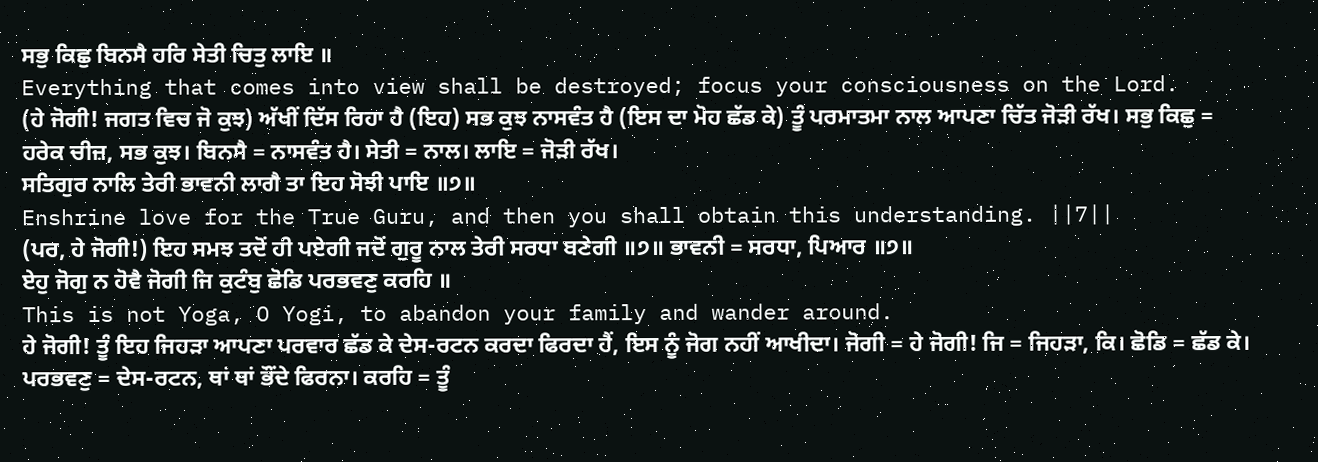ਸਭੁ ਕਿਛੁ ਬਿਨਸੈ ਹਰਿ ਸੇਤੀ ਚਿਤੁ ਲਾਇ ॥
Everything that comes into view shall be destroyed; focus your consciousness on the Lord.
(ਹੇ ਜੋਗੀ! ਜਗਤ ਵਿਚ ਜੋ ਕੁਝ) ਅੱਖੀਂ ਦਿੱਸ ਰਿਹਾ ਹੈ (ਇਹ) ਸਭ ਕੁਝ ਨਾਸਵੰਤ ਹੈ (ਇਸ ਦਾ ਮੋਹ ਛੱਡ ਕੇ) ਤੂੰ ਪਰਮਾਤਮਾ ਨਾਲ ਆਪਣਾ ਚਿੱਤ ਜੋੜੀ ਰੱਖ। ਸਭੁ ਕਿਛੁ = ਹਰੇਕ ਚੀਜ਼, ਸਭ ਕੁਝ। ਬਿਨਸੈ = ਨਾਸਵੰਤ ਹੈ। ਸੇਤੀ = ਨਾਲ। ਲਾਇ = ਜੋੜੀ ਰੱਖ।
ਸਤਿਗੁਰ ਨਾਲਿ ਤੇਰੀ ਭਾਵਨੀ ਲਾਗੈ ਤਾ ਇਹ ਸੋਝੀ ਪਾਇ ॥੭॥
Enshrine love for the True Guru, and then you shall obtain this understanding. ||7||
(ਪਰ, ਹੇ ਜੋਗੀ!) ਇਹ ਸਮਝ ਤਦੋਂ ਹੀ ਪਏਗੀ ਜਦੋਂ ਗੁਰੂ ਨਾਲ ਤੇਰੀ ਸਰਧਾ ਬਣੇਗੀ ॥੭॥ ਭਾਵਨੀ = ਸਰਧਾ, ਪਿਆਰ ॥੭॥
ਏਹੁ ਜੋਗੁ ਨ ਹੋਵੈ ਜੋਗੀ ਜਿ ਕੁਟੰਬੁ ਛੋਡਿ ਪਰਭਵਣੁ ਕਰਹਿ ॥
This is not Yoga, O Yogi, to abandon your family and wander around.
ਹੇ ਜੋਗੀ! ਤੂੰ ਇਹ ਜਿਹੜਾ ਆਪਣਾ ਪਰਵਾਰ ਛੱਡ ਕੇ ਦੇਸ-ਰਟਨ ਕਰਦਾ ਫਿਰਦਾ ਹੈਂ, ਇਸ ਨੂੰ ਜੋਗ ਨਹੀਂ ਆਖੀਦਾ। ਜੋਗੀ = ਹੇ ਜੋਗੀ! ਜਿ = ਜਿਹੜਾ, ਕਿ। ਛੋਡਿ = ਛੱਡ ਕੇ। ਪਰਭਵਣੁ = ਦੇਸ-ਰਟਨ, ਥਾਂ ਥਾਂ ਭੌਂਦੇ ਫਿਰਨਾ। ਕਰਹਿ = ਤੂੰ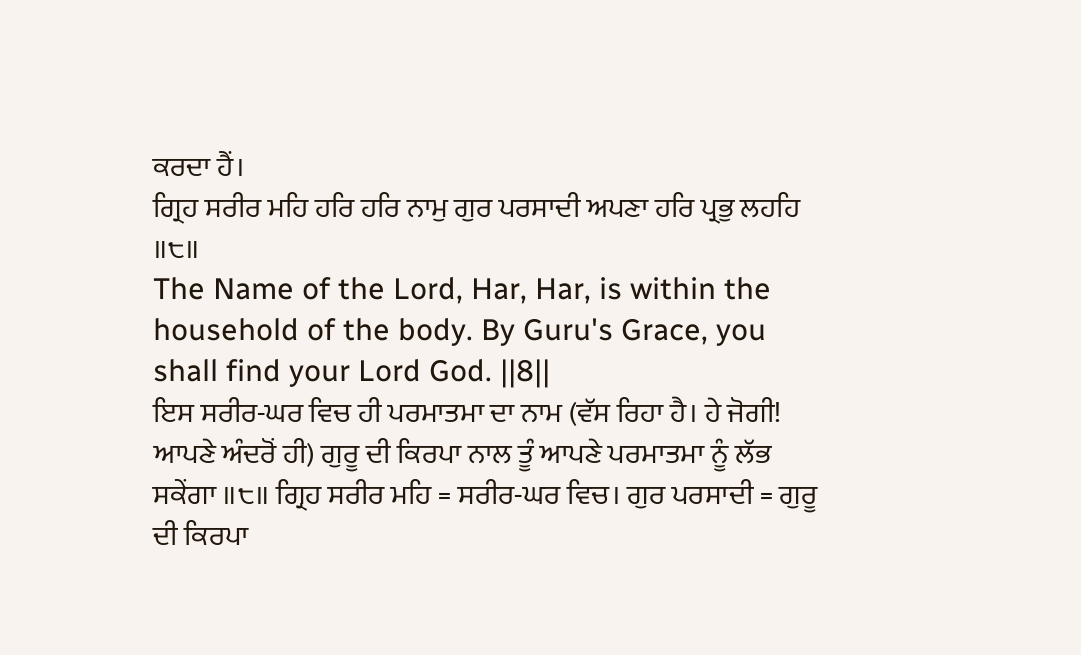ਕਰਦਾ ਹੈਂ।
ਗ੍ਰਿਹ ਸਰੀਰ ਮਹਿ ਹਰਿ ਹਰਿ ਨਾਮੁ ਗੁਰ ਪਰਸਾਦੀ ਅਪਣਾ ਹਰਿ ਪ੍ਰਭੁ ਲਹਹਿ ॥੮॥
The Name of the Lord, Har, Har, is within the household of the body. By Guru's Grace, you shall find your Lord God. ||8||
ਇਸ ਸਰੀਰ-ਘਰ ਵਿਚ ਹੀ ਪਰਮਾਤਮਾ ਦਾ ਨਾਮ (ਵੱਸ ਰਿਹਾ ਹੈ। ਹੇ ਜੋਗੀ! ਆਪਣੇ ਅੰਦਰੋਂ ਹੀ) ਗੁਰੂ ਦੀ ਕਿਰਪਾ ਨਾਲ ਤੂੰ ਆਪਣੇ ਪਰਮਾਤਮਾ ਨੂੰ ਲੱਭ ਸਕੇਂਗਾ ॥੮॥ ਗ੍ਰਿਹ ਸਰੀਰ ਮਹਿ = ਸਰੀਰ-ਘਰ ਵਿਚ। ਗੁਰ ਪਰਸਾਦੀ = ਗੁਰੂ ਦੀ ਕਿਰਪਾ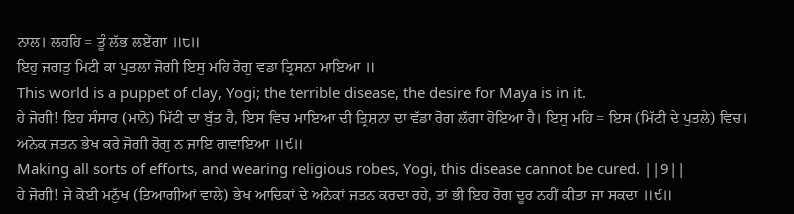ਨਾਲ। ਲਹਹਿ = ਤੂੰ ਲੱਭ ਲਏਂਗਾ ॥੮॥
ਇਹੁ ਜਗਤੁ ਮਿਟੀ ਕਾ ਪੁਤਲਾ ਜੋਗੀ ਇਸੁ ਮਹਿ ਰੋਗੁ ਵਡਾ ਤ੍ਰਿਸਨਾ ਮਾਇਆ ॥
This world is a puppet of clay, Yogi; the terrible disease, the desire for Maya is in it.
ਹੇ ਜੋਗੀ! ਇਹ ਸੰਸਾਰ (ਮਾਨੋ) ਮਿੱਟੀ ਦਾ ਬੁੱਤ ਹੈ, ਇਸ ਵਿਚ ਮਾਇਆ ਦੀ ਤ੍ਰਿਸ਼ਨਾ ਦਾ ਵੱਡਾ ਰੋਗ ਲੱਗਾ ਹੋਇਆ ਹੈ। ਇਸੁ ਮਹਿ = ਇਸ (ਮਿੱਟੀ ਦੇ ਪੁਤਲੇ) ਵਿਚ।
ਅਨੇਕ ਜਤਨ ਭੇਖ ਕਰੇ ਜੋਗੀ ਰੋਗੁ ਨ ਜਾਇ ਗਵਾਇਆ ॥੯॥
Making all sorts of efforts, and wearing religious robes, Yogi, this disease cannot be cured. ||9||
ਹੇ ਜੋਗੀ! ਜੇ ਕੋਈ ਮਨੁੱਖ (ਤਿਆਗੀਆਂ ਵਾਲੇ) ਭੇਖ ਆਦਿਕਾਂ ਦੇ ਅਨੇਕਾਂ ਜਤਨ ਕਰਦਾ ਰਹੇ, ਤਾਂ ਭੀ ਇਹ ਰੋਗ ਦੂਰ ਨਹੀਂ ਕੀਤਾ ਜਾ ਸਕਦਾ ॥੯॥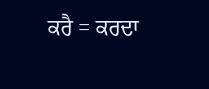ਕਰੈ = ਕਰਦਾ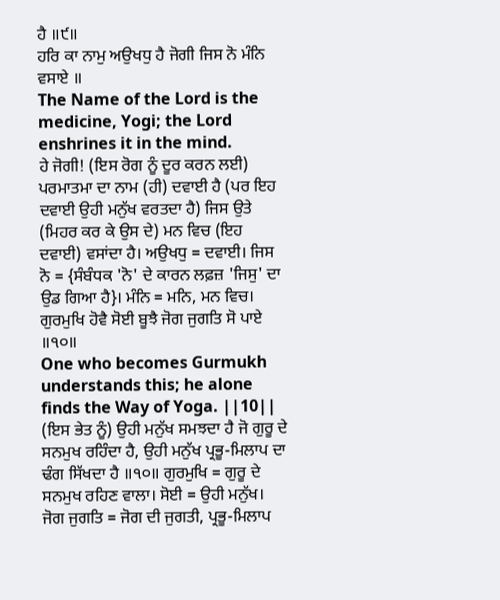ਹੈ ॥੯॥
ਹਰਿ ਕਾ ਨਾਮੁ ਅਉਖਧੁ ਹੈ ਜੋਗੀ ਜਿਸ ਨੋ ਮੰਨਿ ਵਸਾਏ ॥
The Name of the Lord is the medicine, Yogi; the Lord enshrines it in the mind.
ਹੇ ਜੋਗੀ! (ਇਸ ਰੋਗ ਨੂੰ ਦੂਰ ਕਰਨ ਲਈ) ਪਰਮਾਤਮਾ ਦਾ ਨਾਮ (ਹੀ) ਦਵਾਈ ਹੈ (ਪਰ ਇਹ ਦਵਾਈ ਉਹੀ ਮਨੁੱਖ ਵਰਤਦਾ ਹੈ) ਜਿਸ ਉਤੇ (ਮਿਹਰ ਕਰ ਕੇ ਉਸ ਦੇ) ਮਨ ਵਿਚ (ਇਹ ਦਵਾਈ) ਵਸਾਂਦਾ ਹੈ। ਅਉਖਧੁ = ਦਵਾਈ। ਜਿਸ ਨੋ = {ਸੰਬੰਧਕ 'ਨੋ' ਦੇ ਕਾਰਨ ਲਫ਼ਜ਼ 'ਜਿਸੁ' ਦਾ ਉਡ ਗਿਆ ਹੈ}। ਮੰਨਿ = ਮਨਿ, ਮਨ ਵਿਚ।
ਗੁਰਮੁਖਿ ਹੋਵੈ ਸੋਈ ਬੂਝੈ ਜੋਗ ਜੁਗਤਿ ਸੋ ਪਾਏ ॥੧੦॥
One who becomes Gurmukh understands this; he alone finds the Way of Yoga. ||10||
(ਇਸ ਭੇਤ ਨੂੰ) ਉਹੀ ਮਨੁੱਖ ਸਮਝਦਾ ਹੈ ਜੋ ਗੁਰੂ ਦੇ ਸਨਮੁਖ ਰਹਿੰਦਾ ਹੈ, ਉਹੀ ਮਨੁੱਖ ਪ੍ਰਭੂ-ਮਿਲਾਪ ਦਾ ਢੰਗ ਸਿੱਖਦਾ ਹੈ ॥੧੦॥ ਗੁਰਮੁਖਿ = ਗੁਰੂ ਦੇ ਸਨਮੁਖ ਰਹਿਣ ਵਾਲਾ। ਸੋਈ = ਉਹੀ ਮਨੁੱਖ। ਜੋਗ ਜੁਗਤਿ = ਜੋਗ ਦੀ ਜੁਗਤੀ, ਪ੍ਰਭੂ-ਮਿਲਾਪ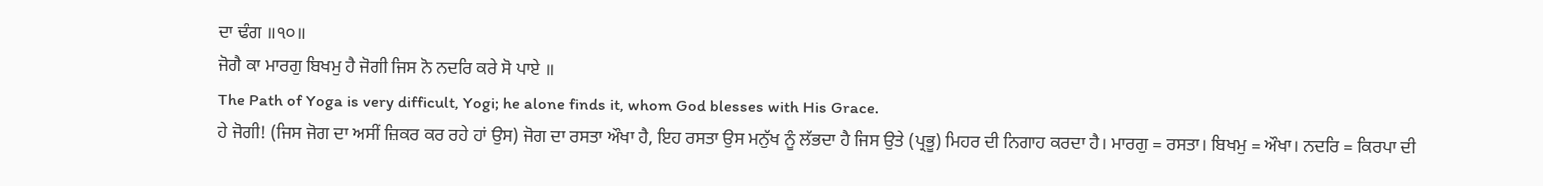ਦਾ ਢੰਗ ॥੧੦॥
ਜੋਗੈ ਕਾ ਮਾਰਗੁ ਬਿਖਮੁ ਹੈ ਜੋਗੀ ਜਿਸ ਨੋ ਨਦਰਿ ਕਰੇ ਸੋ ਪਾਏ ॥
The Path of Yoga is very difficult, Yogi; he alone finds it, whom God blesses with His Grace.
ਹੇ ਜੋਗੀ! (ਜਿਸ ਜੋਗ ਦਾ ਅਸੀਂ ਜ਼ਿਕਰ ਕਰ ਰਹੇ ਹਾਂ ਉਸ) ਜੋਗ ਦਾ ਰਸਤਾ ਔਖਾ ਹੈ, ਇਹ ਰਸਤਾ ਉਸ ਮਨੁੱਖ ਨੂੰ ਲੱਭਦਾ ਹੈ ਜਿਸ ਉਤੇ (ਪ੍ਰਭੂ) ਮਿਹਰ ਦੀ ਨਿਗਾਹ ਕਰਦਾ ਹੈ। ਮਾਰਗੁ = ਰਸਤਾ। ਬਿਖਮੁ = ਔਖਾ। ਨਦਰਿ = ਕਿਰਪਾ ਦੀ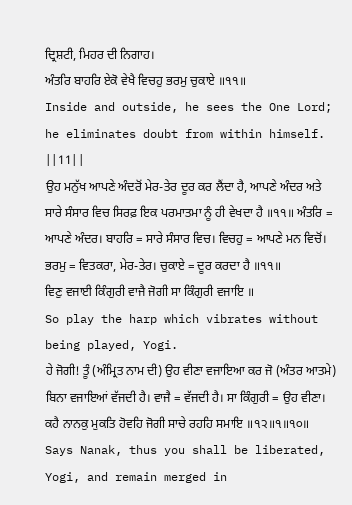ਦ੍ਰਿਸ਼ਟੀ, ਮਿਹਰ ਦੀ ਨਿਗਾਹ।
ਅੰਤਰਿ ਬਾਹਰਿ ਏਕੋ ਵੇਖੈ ਵਿਚਹੁ ਭਰਮੁ ਚੁਕਾਏ ॥੧੧॥
Inside and outside, he sees the One Lord; he eliminates doubt from within himself. ||11||
ਉਹ ਮਨੁੱਖ ਆਪਣੇ ਅੰਦਰੋਂ ਮੇਰ-ਤੇਰ ਦੂਰ ਕਰ ਲੈਂਦਾ ਹੈ, ਆਪਣੇ ਅੰਦਰ ਅਤੇ ਸਾਰੇ ਸੰਸਾਰ ਵਿਚ ਸਿਰਫ਼ ਇਕ ਪਰਮਾਤਮਾ ਨੂੰ ਹੀ ਵੇਖਦਾ ਹੈ ॥੧੧॥ ਅੰਤਰਿ = ਆਪਣੇ ਅੰਦਰ। ਬਾਹਰਿ = ਸਾਰੇ ਸੰਸਾਰ ਵਿਚ। ਵਿਚਹੁ = ਆਪਣੇ ਮਨ ਵਿਚੋਂ। ਭਰਮੁ = ਵਿਤਕਰਾ, ਮੇਰ-ਤੇਰ। ਚੁਕਾਏ = ਦੂਰ ਕਰਦਾ ਹੈ ॥੧੧॥
ਵਿਣੁ ਵਜਾਈ ਕਿੰਗੁਰੀ ਵਾਜੈ ਜੋਗੀ ਸਾ ਕਿੰਗੁਰੀ ਵਜਾਇ ॥
So play the harp which vibrates without being played, Yogi.
ਹੇ ਜੋਗੀ! ਤੂੰ (ਅੰਮ੍ਰਿਤ ਨਾਮ ਦੀ) ਉਹ ਵੀਣਾ ਵਜਾਇਆ ਕਰ ਜੋ (ਅੰਤਰ ਆਤਮੇ) ਬਿਨਾ ਵਜਾਇਆਂ ਵੱਜਦੀ ਹੈ। ਵਾਜੈ = ਵੱਜਦੀ ਹੈ। ਸਾ ਕਿੰਗੁਰੀ = ਉਹ ਵੀਣਾ।
ਕਹੈ ਨਾਨਕੁ ਮੁਕਤਿ ਹੋਵਹਿ ਜੋਗੀ ਸਾਚੇ ਰਹਹਿ ਸਮਾਇ ॥੧੨॥੧॥੧੦॥
Says Nanak, thus you shall be liberated, Yogi, and remain merged in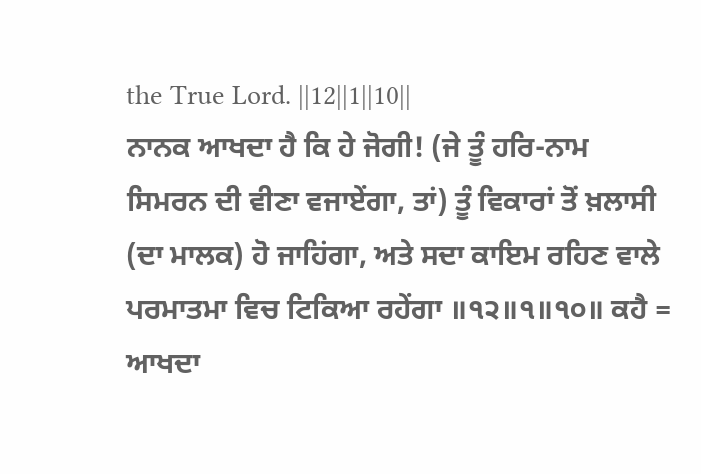the True Lord. ||12||1||10||
ਨਾਨਕ ਆਖਦਾ ਹੈ ਕਿ ਹੇ ਜੋਗੀ! (ਜੇ ਤੂੰ ਹਰਿ-ਨਾਮ ਸਿਮਰਨ ਦੀ ਵੀਣਾ ਵਜਾਏਂਗਾ, ਤਾਂ) ਤੂੰ ਵਿਕਾਰਾਂ ਤੋਂ ਖ਼ਲਾਸੀ (ਦਾ ਮਾਲਕ) ਹੋ ਜਾਹਿਂਗਾ, ਅਤੇ ਸਦਾ ਕਾਇਮ ਰਹਿਣ ਵਾਲੇ ਪਰਮਾਤਮਾ ਵਿਚ ਟਿਕਿਆ ਰਹੇਂਗਾ ॥੧੨॥੧॥੧੦॥ ਕਹੈ = ਆਖਦਾ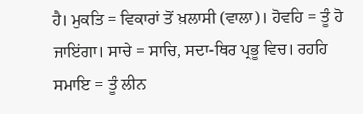ਹੈ। ਮੁਕਤਿ = ਵਿਕਾਰਾਂ ਤੋਂ ਖ਼ਲਾਸੀ (ਵਾਲਾ)। ਹੋਵਹਿ = ਤੂੰ ਹੋ ਜਾਇਂਗਾ। ਸਾਚੇ = ਸਾਚਿ, ਸਦਾ-ਥਿਰ ਪ੍ਰਭੂ ਵਿਚ। ਰਹਹਿ ਸਮਾਇ = ਤੂੰ ਲੀਨ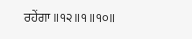ਰਹੇਂਗਾ ॥੧੨॥੧॥੧੦॥